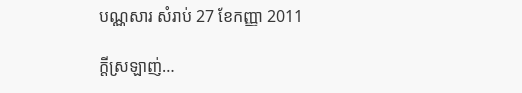បណ្ណសារ សំរាប់ 27 ខែកញ្ញា 2011

ក្តីស្រឡាញ់…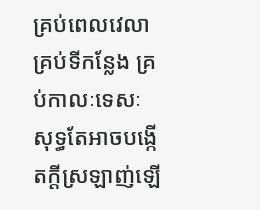គ្រប់ពេលវេលា គ្រប់ទីកន្លែង គ្រប់កាលៈទេសៈ សុទ្ធតែអាចបង្កើតក្តីស្រឡាញ់ឡើ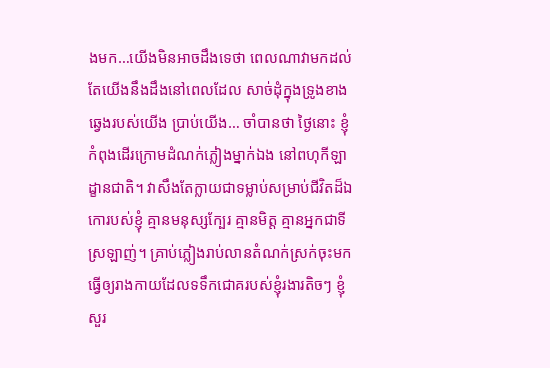ងមក…យើងមិនអាចដឹងទេថា ពេលណាវាមកដល់ តែយើងនឹងដឹងនៅពេលដែល សាច់ដុំក្នុងទ្រូងខាងឆ្វេងរបស់យើង ប្រាប់យើង… ចាំបានថា ថ្ងៃនោះ ខ្ញុំកំពុងដើរក្រោមដំណក់ភ្លៀងម្នាក់ឯង នៅពហុកីឡាដ្ខានជាតិ។ វាសឹងតែក្លាយជាទម្លាប់សម្រាប់ជីវិតដ៏ឯកោរបស់ខ្ញុំ គ្មានមនុស្សក្បែរ គ្មានមិត្ត គ្មានអ្នកជាទីស្រឡាញ់។ គ្រាប់ភ្លៀងរាប់លានតំណក់ស្រក់ចុះមក ធ្វើឲ្យរាងកាយដែលទទឹកជោគរបស់ខ្ញុំរងារតិចៗ ខ្ញុំសួរ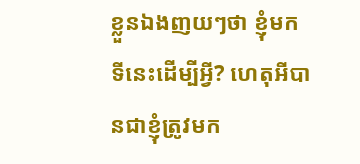ខ្លួនឯងញយៗថា ខ្ញុំមកទីនេះដើម្បីអ្វី? ហេតុអីបានជាខ្ញុំត្រូវមក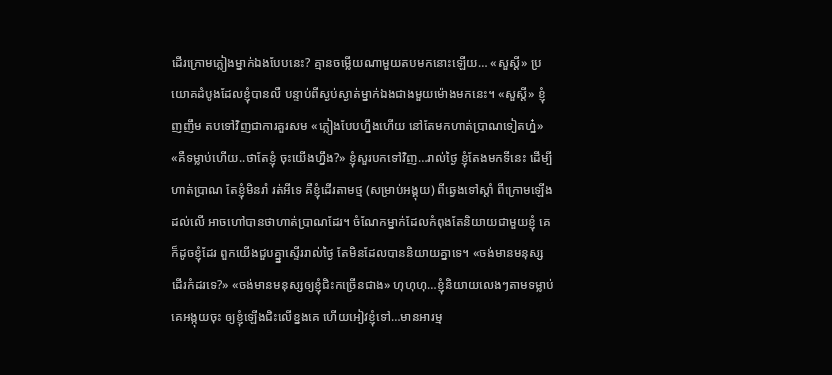ដើរក្រោមភ្លៀងម្នាក់ឯងបែបនេះ? គ្មានចម្លើយណាមួយតបមកនោះឡើយ… «សួស្តី» ប្រយោគដំបូងដែលខ្ញុំបានលឺ បន្ទាប់ពីស្ងប់ស្ងាត់ម្នាក់ឯងជាងមួយម៉ោងមកនេះ។ «សួស្តី» ខ្ញុំញញឹម តបទៅវិញជាការគួរសម «ភ្លៀងបែបហ្នឹងហើយ នៅតែមកហាត់ប្រាណទៀតហ្ន៎» «គឺទម្លាប់ហើយ..ថាតែខ្ញុំ ចុះយើងហ្នឹង?» ខ្ញុំសួរបកទៅវិញ…រាល់ថ្ងៃ ខ្ញុំតែងមកទីនេះ ដើម្បីហាត់ប្រាណ តែខ្ញុំមិនរាំ រត់អីទេ គឺខ្ញុំដើរតាមថ្ម (សម្រាប់អង្គុយ) ពីឆ្វេងទៅស្តាំ ពីក្រោមឡើងដល់លើ អាចហៅបានថាហាត់ប្រាណដែរ។ ចំណែកម្នាក់ដែលកំពុងតែនិយាយជាមួយខ្ញុំ គេក៏ដូចខ្ញុំដែរ ពួកយើងជួបគ្ន្នាស្ទើររាល់ថ្ងៃ តែមិនដែលបាននិយាយគ្នាទេ។ «ចង់មានមនុស្សដើរកំដរទេ?» «ចង់មានមនុស្សឲ្យខ្ញុំជិះកច្រើនជាង» ហុហុហុ…ខ្ញុំនិយាយលេងៗតាមទម្លាប់ គេអង្កុយចុះ ឲ្យខ្ញុំឡើងជិះលើខ្នងគេ ហើយអៀវខ្ញុំទៅ…មានអារម្ម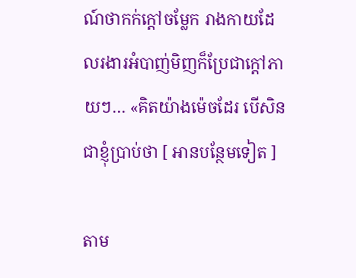ណ៍ថាកក់ក្តៅចម្លែក រាងកាយដែលរងារអំបាញ់មិញក៏ប្រែជាក្តៅភាយៗ… «គិតយ៉ាងម៉េចដែរ បើសិនជាខ្ញុំប្រាប់ថា [ អានបន្ថែមទៀត ]

តាម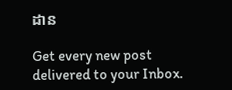ដាន

Get every new post delivered to your Inbox.